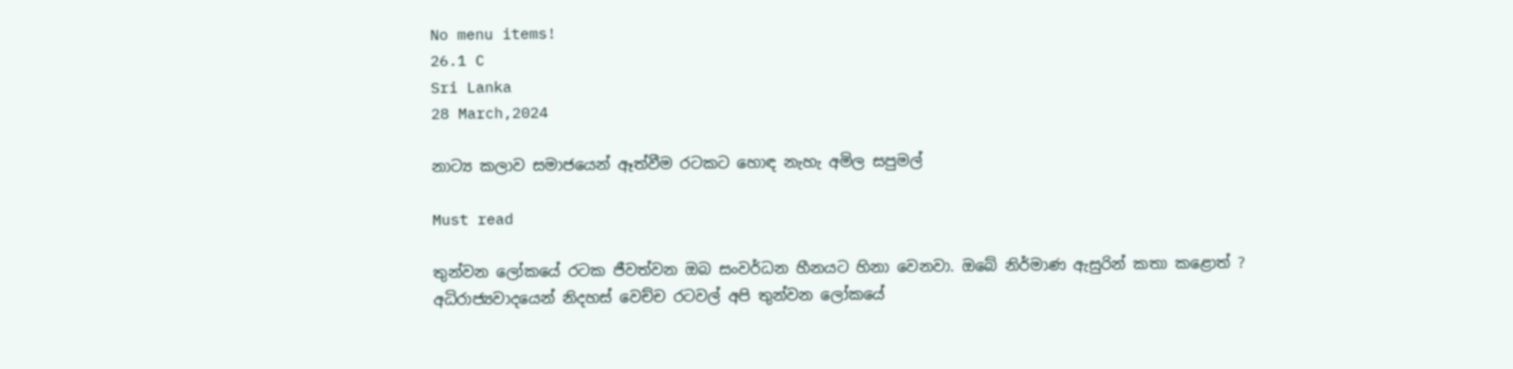No menu items!
26.1 C
Sri Lanka
28 March,2024

නාට්‍ය කලාව සමාජයෙන් ඈත්වීම රටකට හොඳ නැහැ අමිල සපුමල්

Must read

තුන්වන ලෝකයේ රටක ජීවත්වන ඔබ සංවර්ධන හීනයට හිනා වෙනවා. ඔබේ නිර්මාණ ඇසුරින් කතා කළොත් ?
අධිරාජ්‍යවාදයෙන් නිදහස් වෙච්ච රටවල් අපි තුන්වන ලෝකයේ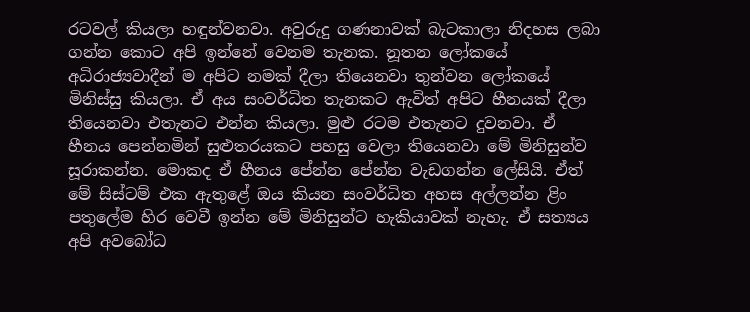රටවල් කියලා හඳුන්වනවා. අවුරුදු ගණනාවක් බැටකාලා නිදහස ලබා ගන්න කොට අපි ඉන්නේ වෙනම තැනක. නූතන ලෝකයේ අධිරාජ්‍යවාදීන් ම අපිට නමක් දීලා තියෙනවා තුන්වන ලෝකයේ මිනිස්සු කියලා. ඒ අය සංවර්ධිත තැනකට ඇවිත් අපිට හීනයක් දීලා තියෙනවා එතැනට එන්න කියලා. මුළු රටම එතැනට දුවනවා. ඒ හීනය පෙන්නමින් සුළුතරයකට පහසු වෙලා තියෙනවා මේ මිනිසුන්ව සූරාකන්න. මොකද ඒ හීනය පේන්න පේන්න වැඩගන්න ලේසියි. ඒත් මේ සිස්ටම් එක ඇතුළේ ඔය කියන සංවර්ධිත අහස අල්ලන්න ළිං පතුලේම හිර වෙවී ඉන්න මේ මිනිසුන්ට හැකියාවක් නැහැ. ඒ සත්‍යය අපි අවබෝධ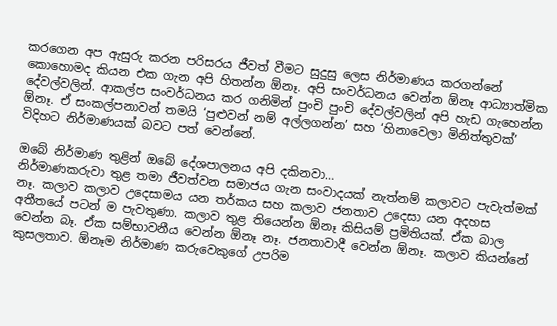කරගෙන අප ඇසුරු කරන පරිසරය ජීවත් වීමට සුදුසු ලෙස නිර්මාණය කරගන්නේ කොහොමද කියන එක ගැන අපි හිතන්න ඕනෑ. අපි සංවර්ධනය වෙන්න ඕනෑ ආධ්‍යාත්මික දේවල්වලින්. ආකල්ප සංවර්ධනය කර ගනිමින් පුංචි පුංචි දේවල්වලින් අපි හැඩ ගැහෙන්න ඕනෑ. ඒ සංකල්පනාවන් තමයි ‘පුළුවන් නම් අල්ලගන්න’ සහ ‘හිනාවෙලා මිනිත්තුවක්’ විදිහට නිර්මාණයක් බවට පත් වෙන්නේ.

ඔබේ නිර්මාණ තුළින් ඔබේ දේශපාලනය අපි දකිනවා…
නිර්මාණකරුවා තුළ තමා ජීවත්වන සමාජය ගැන සංවාදයක් නැත්නම් කලාවට පැවැත්මක් නෑ. කලාව කලාව උදෙසාමය යන තර්කය සහ කලාව ජනතාව උදෙසා යන අදහස අතීතයේ පටන් ම පැවතුණා. කලාව තුළ තියෙන්න ඕනෑ කිසියම් ප්‍රමිතියක්. ඒක බාල වෙන්න බෑ. ඒක සම්භාවනීය වෙන්න ඕනෑ නෑ. ජනතාවාදී වෙන්න ඕනෑ. කලාව කියන්නේ කුසලතාව. ඕනෑම නිර්මාණ කරුවෙකුගේ උපරිම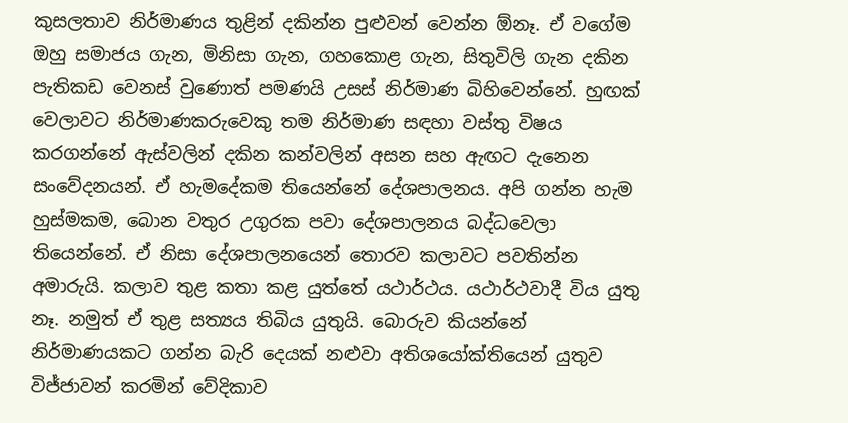කුසලතාව නිර්මාණය තුළින් දකින්න පුළුවන් වෙන්න ඕනෑ. ඒ වගේම ඔහු සමාජය ගැන, මිනිසා ගැන, ගහකොළ ගැන, සිතුවිලි ගැන දකින පැතිකඩ වෙනස් වුණොත් පමණයි උසස් නිර්මාණ බිහිවෙන්නේ. හුඟක් වෙලාවට නිර්මාණකරුවෙකු තම නිර්මාණ සඳහා වස්තු විෂය කරගන්නේ ඇස්වලින් දකින කන්වලින් අසන සහ ඇඟට දැනෙන සංවේදනයන්. ඒ හැමදේකම තියෙන්නේ දේශපාලනය. අපි ගන්න හැම හුස්මකම, බොන වතුර උගුරක පවා දේශපාලනය බද්ධවෙලා තියෙන්නේ. ඒ නිසා දේශපාලනයෙන් තොරව කලාවට පවතින්න අමාරුයි. කලාව තුළ කතා කළ යුත්තේ යථාර්ථය. යථාර්ථවාදී විය යුතු නෑ. නමුත් ඒ තුළ සත්‍යය තිබිය යුතුයි. බොරුව කියන්නේ නිර්මාණයකට ගන්න බැරි දෙයක් නළුවා අතිශයෝක්තියෙන් යුතුව විජ්ජාවන් කරමින් වේදිකාව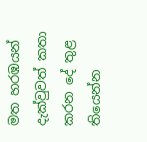මත හරඹයන් දැක්වුවත් කතා කරන දේ තුළ තියෙන්න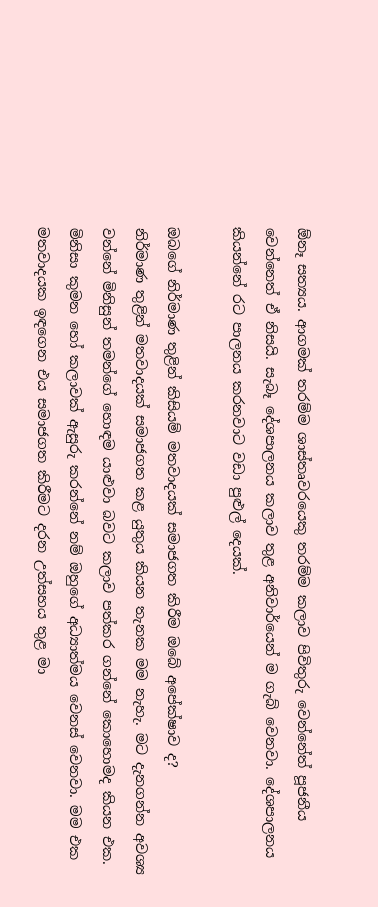ඕනෑ සත්‍යය. ආගමක් තරම්ම ශාස්තෘවරයෙකු තරම්ම කලාව පිවිතුරු වෙන්නේත් පූජනීය වෙන්නෙත් ඒ නිසයි. සැබෑ දේශපාලනය කලාව තුළ අනිවාර්යෙන් ම ගැබ් වෙනවා. දේශපාලනය කියන්නේ රට පාලනය කරනවාට වඩා පුළුල් දෙයක්.

ඔබගේ නිර්මාණ තුළින් කිසියම් මතවාදයක් සමාජගත කිරීම ඔබේ අපේක්ෂාව ද?
නිර්මාණ තුළින් මතවාදයක් සමාජගත කළ යුතුය කියන තැනක මම නැහැ. මට දැනගන්න අවශ්‍ය වන්නේ මිනිසුන් තමන්ගේ හොඳම යාළුවා බවට කලාව පත්කර ගන්නේ කොහොමද කියන එක. මිනිසා කුමන හෝ කලාවක් ඇසුරු කරන්නේ නම් ඔහුගේ අධ්‍යාත්මය වෙනස් වෙනවා. මම එක මතවාදයක ඉඳගෙන එය සමාජගත කිරීමට දරන උත්සහය තුළ මා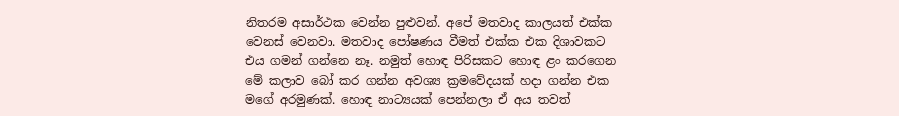නිතරම අසාර්ථක වෙන්න පුළුවන්. අපේ මතවාද කාලයත් එක්ක වෙනස් වෙනවා. මතවාද පෝෂණය වීමත් එක්ක එක දිශාවකට එය ගමන් ගන්නෙ නෑ. නමුත් හොඳ පිරිසකට හොඳ ළං කරගෙන මේ කලාව බෝ කර ගන්න අවශ්‍ය ක්‍රමවේදයක් හදා ගන්න එක මගේ අරමුණක්. හොඳ නාට්‍යයක් පෙන්නලා ඒ අය තවත්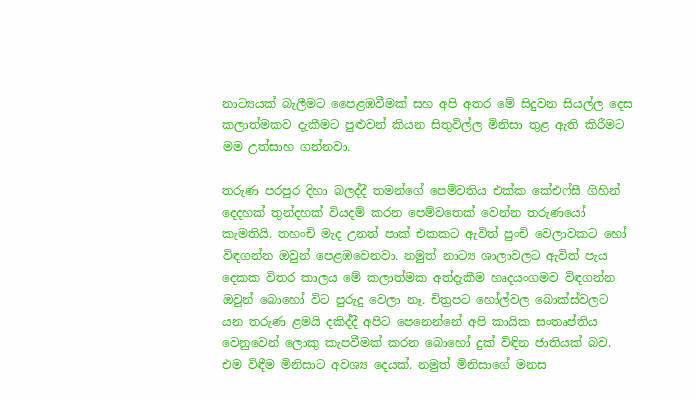නාට්‍යයක් බැලීමට පෛළඹවීමක් සහ අපි අතර මේ සිදුවන සියල්ල දෙස කලාත්මකව දැකීමට පුළුවන් කියන සිතුවිල්ල මිනිසා තුළ ඇති කිරීමට මම උත්සාහ ගන්නවා.

තරුණ පරපුර දිහා බලද්දී තමන්ගේ පෙම්වතිය එක්ක කේඑෆ්සී ගිහින් දෙදහක් තුන්දහක් වියදම් කරන පෙම්වතෙක් වෙන්න තරුණයෝ කැමතියි. තහංචි මැද උනත් පාක් එකකට ඇවිත් පුංචි වෙලාවකට හෝ විඳගන්න ඔවුන් පෙළඹවෙනවා. නමුත් නාට්‍ය ශාලාවලට ඇවිත් පැය දෙකක විතර කාලය මේ කලාත්මක අත්දැකීම හෘදයංගමව විඳගන්න ඔවුන් බොහෝ විට පුරුදු වෙලා නෑ. චිත්‍රපට හෝල්වල බොක්ස්වලට යන තරුණ ළමයි දකිද්දී අපිට පෙනෙන්නේ අපි කායික සංතෘප්තිය වෙනුවෙන් ලොකු කැපවීමක් කරන බොහෝ දුක් විඳින ජාතියක් බව. එම විඳීම මිනිසාට අවශ්‍ය දෙයක්. නමුත් මිනිසාගේ මනස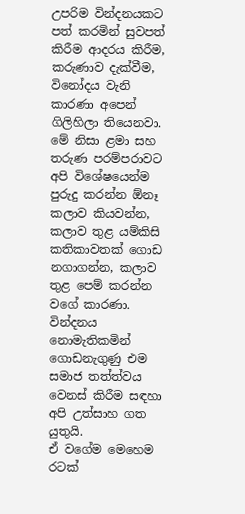උපරිම වින්දනයකට පත් කරමින් සුවපත් කිරීම ආදරය කිරීම, කරුණාව දැක්වීම, විනෝදය වැනි කාරණා අපෙන් ගිලිහිලා තියෙනවා. මේ නිසා ළමා සහ තරුණ පරම්පරාවට අපි විශේෂයෙන්ම පුරුදු කරන්න ඕනෑ කලාව කියවන්න, කලාව තුළ යම්කිසි කතිකාවතක් ගොඩ නගාගන්න, කලාව තුළ පෙම් කරන්න වගේ කාරණා. වින්දනය නොමැතිකමින් ගොඩනැගුණු එම සමාජ තත්ත්වය වෙනස් කිරීම සඳහා අපි උත්සාහ ගත යුතුයි.
ඒ වගේම මෙහෙම රටක්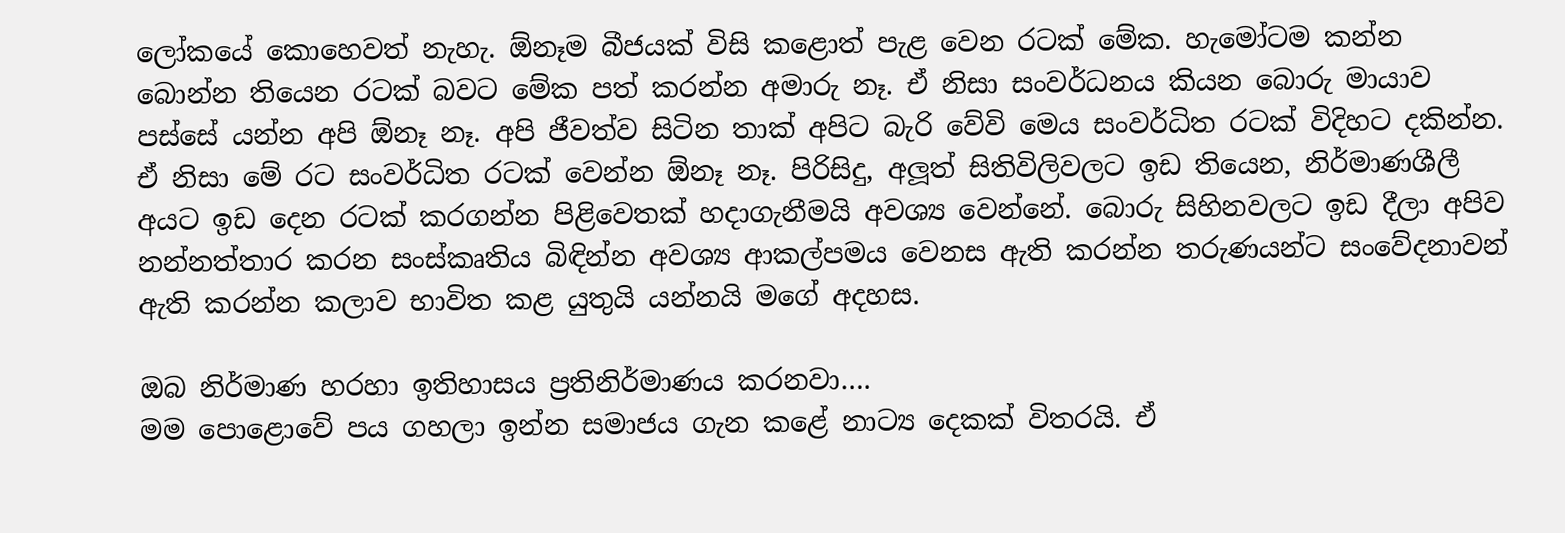ලෝකයේ කොහෙවත් නැහැ. ඕනෑම බීජයක් විසි කළොත් පැළ වෙන රටක් මේක. හැමෝටම කන්න බොන්න තියෙන රටක් බවට මේක පත් කරන්න අමාරු නෑ. ඒ නිසා සංවර්ධනය කියන බොරු මායාව පස්සේ යන්න අපි ඕනෑ නෑ. අපි ජීවත්ව සිටින තාක් අපිට බැරි වේවි මෙය සංවර්ධිත රටක් විදිහට දකින්න. ඒ නිසා මේ රට සංවර්ධිත රටක් වෙන්න ඕනෑ නෑ. පිරිසිදු, අලූත් සිතිවිලිවලට ඉඩ තියෙන, නිර්මාණශීලී අයට ඉඩ දෙන රටක් කරගන්න පිළිවෙතක් හදාගැනීමයි අවශ්‍ය වෙන්නේ. බොරු සිහිනවලට ඉඩ දීලා අපිව නන්නත්තාර කරන සංස්කෘතිය බිඳින්න අවශ්‍ය ආකල්පමය වෙනස ඇති කරන්න තරුණයන්ට සංවේදනාවන් ඇති කරන්න කලාව භාවිත කළ යුතුයි යන්නයි මගේ අදහස.

ඔබ නිර්මාණ හරහා ඉතිහාසය ප්‍රතිනිර්මාණය කරනවා….
මම පොළොවේ පය ගහලා ඉන්න සමාජය ගැන කළේ නාට්‍ය දෙකක් විතරයි. ඒ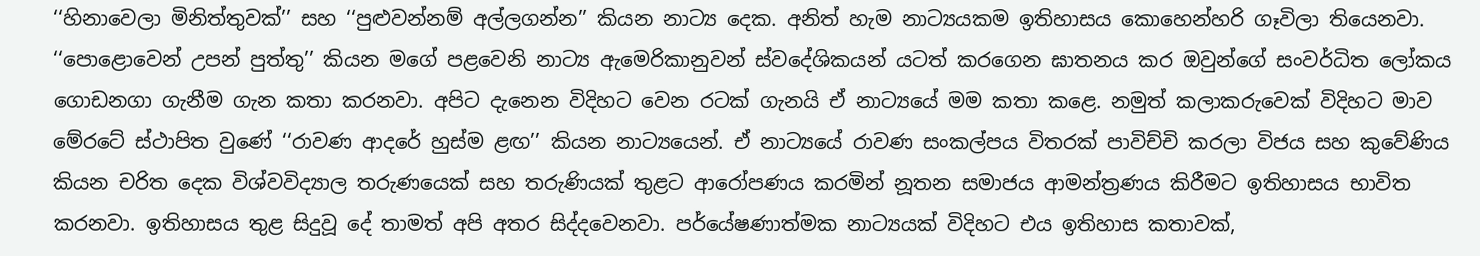‘‘හිනාවෙලා මිනිත්තුවක්’’ සහ ‘‘පුළුවන්නම් අල්ලගන්න’’ කියන නාට්‍ය දෙක. අනිත් හැම නාට්‍යයකම ඉතිහාසය කොහෙන්හරි ගෑවිලා තියෙනවා. ‘‘පොළොවෙන් උපන් පුත්තු’’ කියන මගේ පළවෙනි නාට්‍ය ඇමෙරිකානුවන් ස්වදේශිකයන් යටත් කරගෙන ඝාතනය කර ඔවුන්ගේ සංවර්ධිත ලෝකය ගොඩනගා ගැනීම ගැන කතා කරනවා. අපිට දැනෙන විදිහට වෙන රටක් ගැනයි ඒ නාට්‍යයේ මම කතා කළෙ. නමුත් කලාකරුවෙක් විදිහට මාව මේරටේ ස්ථාපිත වුණේ ‘‘රාවණ ආදරේ හුස්ම ළඟ’’ කියන නාට්‍යයෙන්. ඒ නාට්‍යයේ රාවණ සංකල්පය විතරක් පාවිච්චි කරලා විජය සහ කුවේණිය කියන චරිත දෙක විශ්වවිද්‍යාල තරුණයෙක් සහ තරුණියක් තුළට ආරෝපණය කරමින් නූතන සමාජය ආමන්ත්‍රණය කිරීමට ඉතිහාසය භාවිත කරනවා. ඉතිහාසය තුළ සිදුවූ දේ තාමත් අපි අතර සිද්දවෙනවා. පර්යේෂණාත්මක නාට්‍යයක් විදිහට එය ඉතිහාස කතාවක්,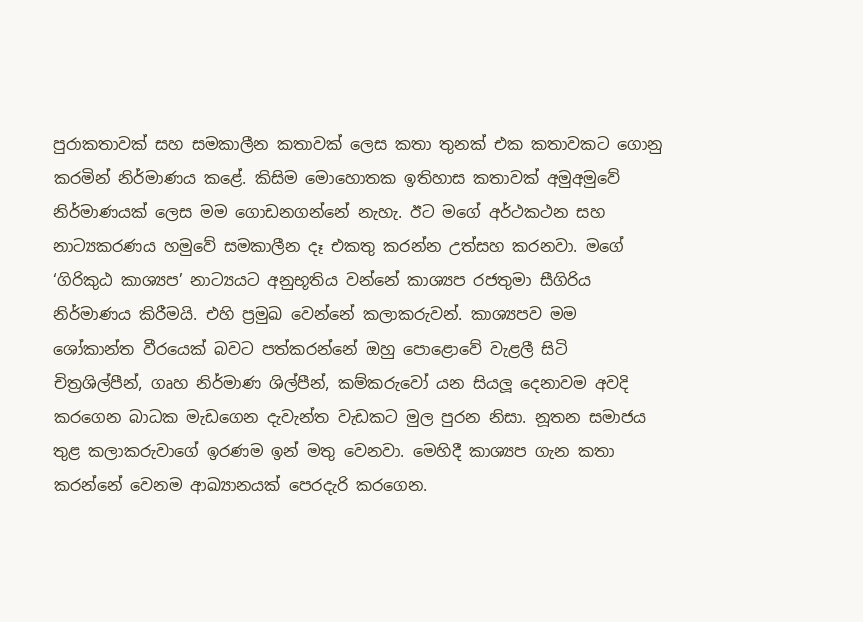පුරාකතාවක් සහ සමකාලීන කතාවක් ලෙස කතා තුනක් එක කතාවකට ගොනු කරමින් නිර්මාණය කළේ. කිසිම මොහොතක ඉතිහාස කතාවක් අමුඅමුවේ නිර්මාණයක් ලෙස මම ගොඩනගන්නේ නැහැ. ඊට මගේ අර්ථකථන සහ නාට්‍යකරණය හමුවේ සමකාලීන දෑ එකතු කරන්න උත්සහ කරනවා. මගේ ‘ගිරිකුඨ කාශ්‍යප’ නාට්‍යයට අනුභූතිය වන්නේ කාශ්‍යප රජතුමා සීගිරිය නිර්මාණය කිරීමයි. එහි ප්‍රමුඛ වෙන්නේ කලාකරුවන්. කාශ්‍යපව මම ශෝකාන්ත වීරයෙක් බවට පත්කරන්නේ ඔහු පොළොවේ වැළලී සිටි චිත්‍රශිල්පීන්, ගෘහ නිර්මාණ ශිල්පීන්, කම්කරුවෝ යන සියලූ දෙනාවම අවදි කරගෙන බාධක මැඩගෙන දැවැන්ත වැඩකට මුල පුරන නිසා. නූතන සමාජය තුළ කලාකරුවාගේ ඉරණම ඉන් මතු වෙනවා. මෙහිදී කාශ්‍යප ගැන කතා කරන්නේ වෙනම ආඛ්‍යානයක් පෙරදැරි කරගෙන.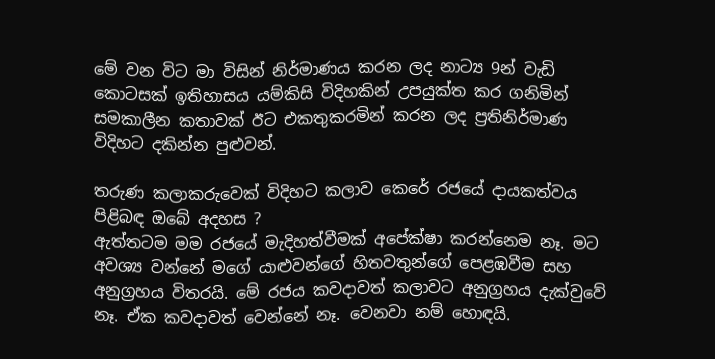මේ වන විට මා විසින් නිර්මාණය කරන ලද නාට්‍ය 9න් වැඩි කොටසක් ඉතිහාසය යම්කිසි විදිහකින් උපයුක්ත කර ගනිමින් සමකාලීන කතාවක් ඊට එකතුකරමින් කරන ලද ප්‍රතිනිර්මාණ විදිහට දකින්න පුළුවන්.

තරුණ කලාකරුවෙක් විදිහට කලාව කෙරේ රජයේ දායකත්වය පිළිබඳ ඔබේ අදහස ?
ඇත්තටම මම රජයේ මැදිහත්වීමක් අපේක්ෂා කරන්නෙම නෑ. මට අවශ්‍ය වන්නේ මගේ යාළුවන්ගේ හිතවතුන්ගේ පෙළඹවීම සහ අනුග්‍රහය විතරයි. මේ රජය කවදාවත් කලාවට අනුග්‍රහය දැක්වුවේ නෑ. ඒක කවදාවත් වෙන්නේ නෑ. වෙනවා නම් හොඳයි.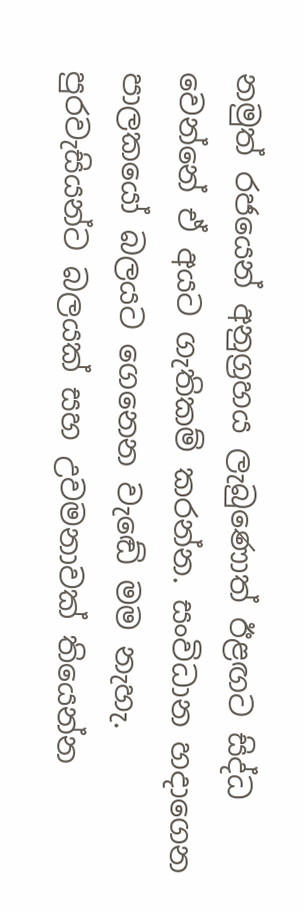නමුත් රජයෙන් අනුග්‍රහය ලැබුණොත් ඊළඟට සිද්ධ වෙන්නේ ඒ අයට ගැතිකම් කරන්න. සංවිධාන හදාගෙන පාලකයෝ බලයට ගෙනෙන වැඬේ මම නැහැ. පුරවැසියන්ට බලයක් සහ උවමනාවක් තියෙන්න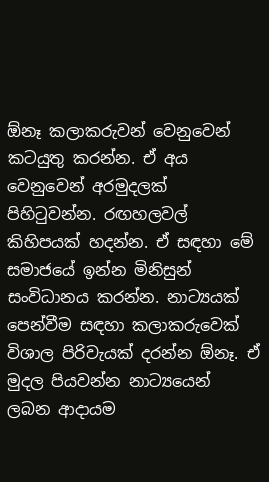ඕනෑ කලාකරුවන් වෙනුවෙන් කටයුතු කරන්න. ඒ අය වෙනුවෙන් අරමුදලක් පිහිටුවන්න. රඟහලවල් කිහිපයක් හදන්න. ඒ සඳහා මේ සමාජයේ ඉන්න මිනිසුන් සංවිධානය කරන්න. නාට්‍යයක් පෙන්වීම සඳහා කලාකරුවෙක් විශාල පිරිවැයක් දරන්න ඕනෑ. ඒ මුදල පියවන්න නාට්‍යයෙන් ලබන ආදායම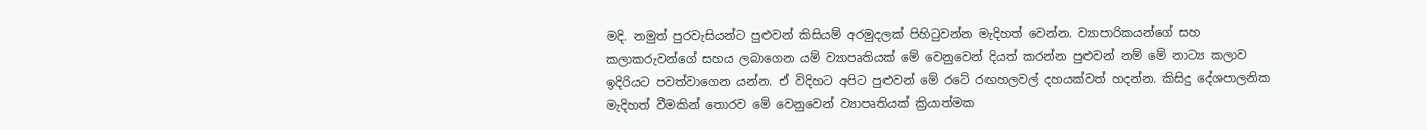මදි. නමුත් පුරවැසියන්ට පුළුවන් කිසියම් අරමුදලක් පිහිටුවන්න මැදිහත් වෙන්න. ව්‍යාපාරිකයන්ගේ සහ කලාකරුවන්ගේ සහය ලබාගෙන යම් ව්‍යාපෘතියක් මේ වෙනුවෙන් දියත් කරන්න පුළුවන් නම් මේ නාට්‍ය කලාව ඉදිරියට පවත්වාගෙන යන්න. ඒ විදිහට අපිට පුළුවන් මේ රටේ රඟහලවල් දහයක්වත් හදන්න. කිසිදු දේශපාලනික මැදිහත් වීමකින් තොරව මේ වෙනුවෙන් ව්‍යාපෘතියක් ක්‍රියාත්මක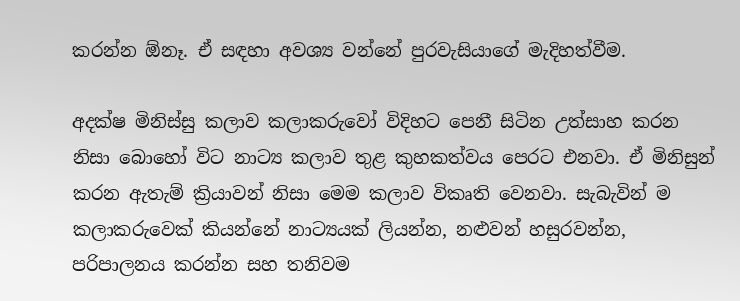කරන්න ඕනෑ. ඒ සඳහා අවශ්‍ය වන්නේ පුරවැසියාගේ මැදිහත්වීම.

අදක්ෂ මිනිස්සු කලාව කලාකරුවෝ විදිහට පෙනී සිටින උත්සාහ කරන නිසා බොහෝ විට නාට්‍ය කලාව තුළ කුහකත්වය පෙරට එනවා. ඒ මිනිසුන් කරන ඇතැම් ක්‍රියාවන් නිසා මෙම කලාව විකෘති වෙනවා. සැබැවින් ම කලාකරුවෙක් කියන්නේ නාට්‍යයක් ලියන්න, නළුවන් හසුරවන්න, පරිපාලනය කරන්න සහ තනිවම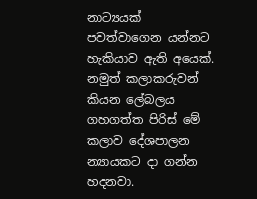නාට්‍යයක් පවත්වාගෙන යන්නට හැකියාව ඇති අයෙක්. නමුත් කලාකරුවන් කියන ලේබලය ගහගත්ත පිරිස් මේ කලාව දේශපාලන න්‍යායකට දා ගන්න හදනවා.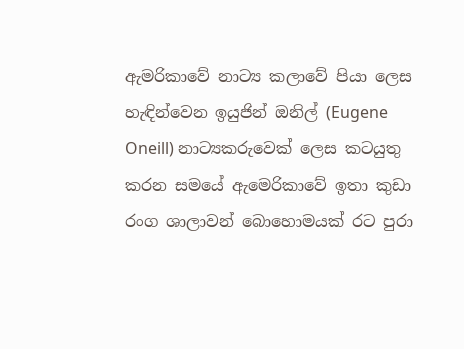ඇමරිකාවේ නාට්‍ය කලාවේ පියා ලෙස හැඳින්වෙන ඉයුජින් ඔනිල් (Eugene Oneill) නාට්‍යකරුවෙක් ලෙස කටයුතු කරන සමයේ ඇමෙරිකාවේ ඉතා කුඩා රංග ශාලාවන් බොහොමයක් රට පුරා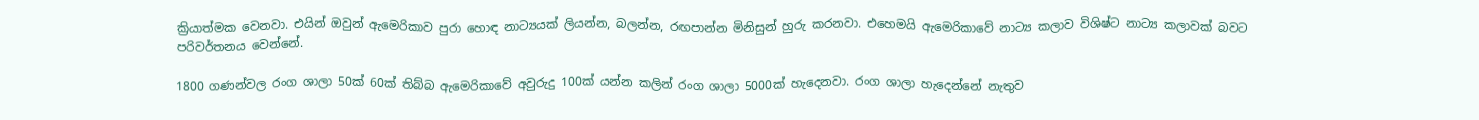ක්‍රියාත්මක වෙනවා. එයින් ඔවුන් ඇමෙරිකාව පුරා හොඳ නාට්‍යයක් ලියන්න, බලන්න, රඟපාන්න මිනිසුන් හුරු කරනවා. එහෙමයි ඇමෙරිකාවේ නාට්‍ය කලාව විශිෂ්ට නාට්‍ය කලාවක් බවට පරිවර්තනය වෙන්නේ.

1800 ගණන්වල රංග ශාලා 50ක් 60ක් තිබ්බ ඇමෙරිකාවේ අවුරුදු 100ක් යන්න කලින් රංග ශාලා 5000ක් හැදෙනවා. රංග ශාලා හැදෙන්නේ නැතුව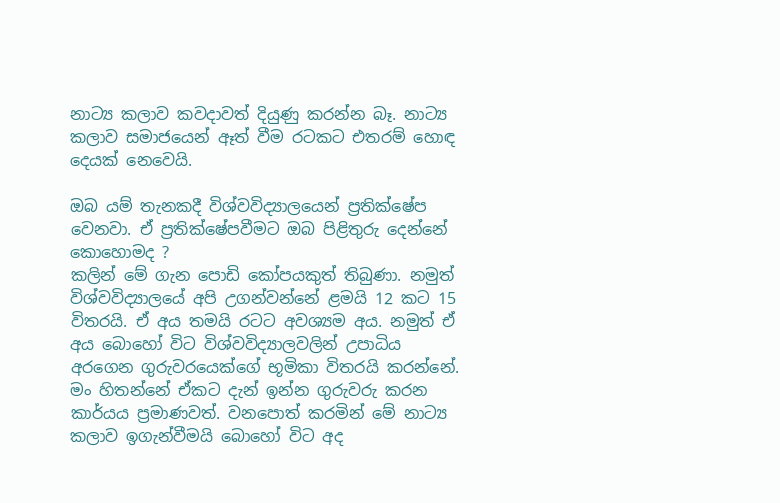නාට්‍ය කලාව කවදාවත් දියුණු කරන්න බෑ. නාට්‍ය කලාව සමාජයෙන් ඈත් වීම රටකට එතරම් හොඳ දෙයක් නෙවෙයි.

ඔබ යම් තැනකදී විශ්වවිද්‍යාලයෙන් ප්‍රතික්ෂේප වෙනවා. ඒ ප්‍රතික්ෂේපවීමට ඔබ පිළිතුරු දෙන්නේ කොහොමද ?
කලින් මේ ගැන පොඩි කෝපයකුත් තිබුණා. නමුත් විශ්වවිද්‍යාලයේ අපි උගන්වන්නේ ළමයි 12 කට 15 විතරයි. ඒ අය තමයි රටට අවශ්‍යම අය. නමුත් ඒ අය බොහෝ විට විශ්වවිද්‍යාලවලින් උපාධිය අරගෙන ගුරුවරයෙක්ගේ භූමිකා විතරයි කරන්නේ. මං හිතන්නේ ඒකට දැන් ඉන්න ගුරුවරු කරන කාර්යය ප්‍රමාණවත්. වනපොත් කරමින් මේ නාට්‍ය කලාව ඉගැන්වීමයි බොහෝ විට අද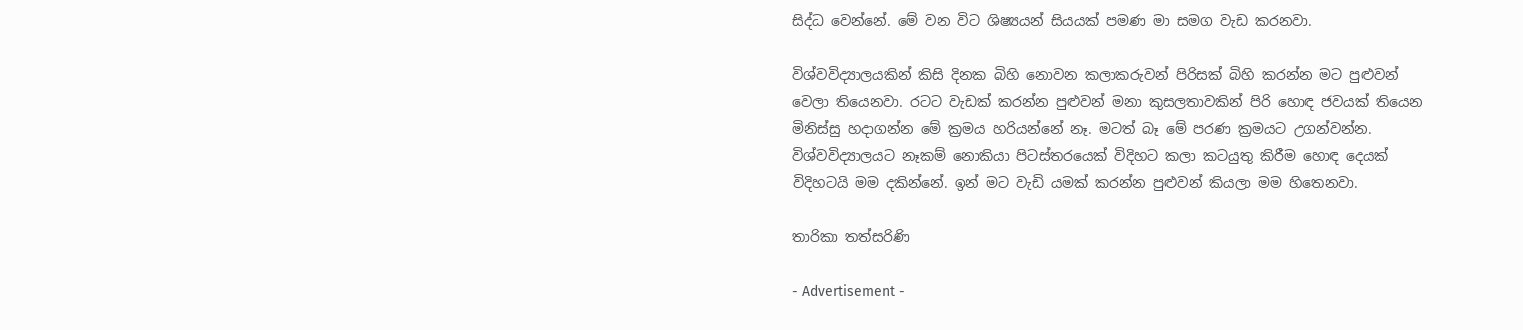සිද්ධ වෙන්නේ. මේ වන විට ශිෂ්‍යයන් සියයක් පමණ මා සමග වැඩ කරනවා.

විශ්වවිද්‍යාලයකින් කිසි දිනක බිහි නොවන කලාකරුවන් පිරිසක් බිහි කරන්න මට පුළුවන් වෙලා තියෙනවා. රටට වැඩක් කරන්න පුළුවන් මනා කුසලතාවකින් පිරි හොඳ ජවයක් තියෙන මිනිස්සු හදාගන්න මේ ක්‍රමය හරියන්නේ නෑ. මටත් බෑ මේ පරණ ක්‍රමයට උගන්වන්න. විශ්වවිද්‍යාලයට නෑකම් නොකියා පිටස්තරයෙක් විදිහට කලා කටයුතු කිරීම හොඳ දෙයක් විදිහටයි මම දකින්නේ. ඉන් මට වැඩි යමක් කරන්න පුළුවන් කියලා මම හිතෙනවා.

තාරිකා තත්සරිණි

- Advertisement -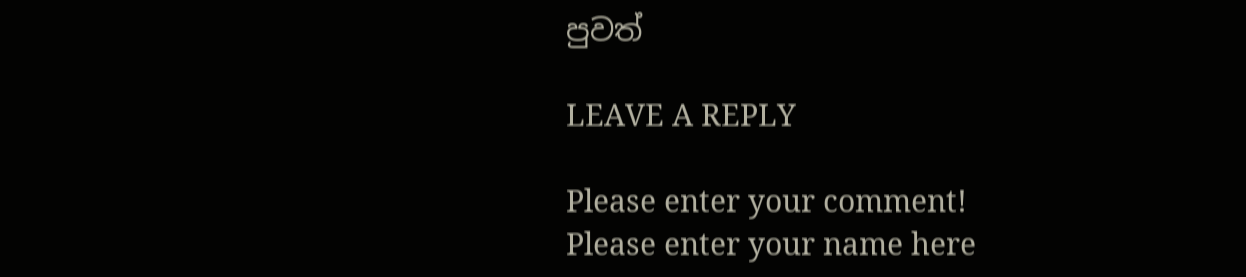පුවත්

LEAVE A REPLY

Please enter your comment!
Please enter your name here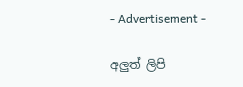- Advertisement -

අලුත් ලිපි